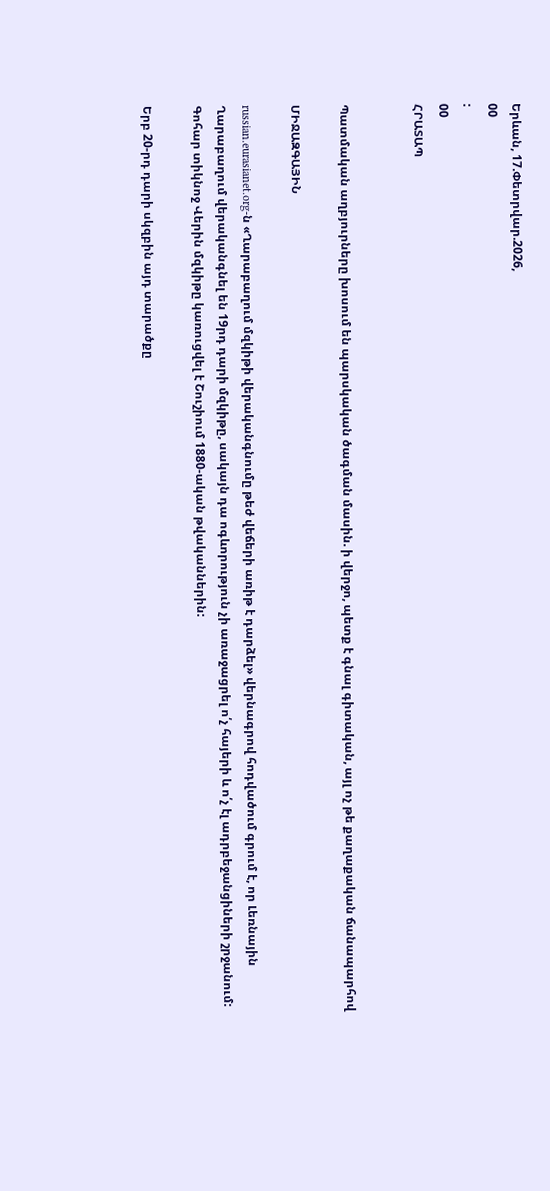Երևան, 17.Փետրվար.2026,
00
:
00
ՀՐԱՏԱՊ


Պատմական աղբյուրները խոսում են պարսկական ծագման մասին. ի վերջո, պետք է գնալ գիտական, այլ ոչ թե քաղաքական ճանապարհով

ՄԻՋԱԶԳԱՅԻՆ

russian.eurasianet.org-ն «Ղարաբաղում մզկիթի վերականգնումը թեժ վեճերի առիթ է դարձել» վերնագրով հոդվածում գրում է, որ Լեռնային Ղարաբաղում վերականգնել են 19րդ դարի մզկիթը, սակայն դա ոգևորություն չի առաջացրել ո՛չ հայերի և ո՛չ էլ ադրբեջանցիների շրջանում: Գոհար տիկնոջ Վերին մզկիթը կառուցվել է Շուշիում 1880-ական թվականներին:

Երբ 20-րդ դարի սկզբին այդ տարածքը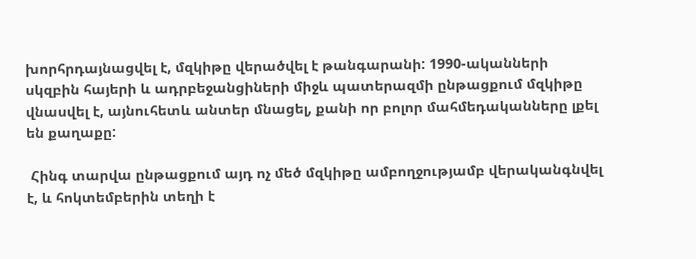խորհրդայնացվել է, մզկիթը վերածվել է թանգարանի: 1990-ականների սկզբին հայերի և ադրբեջանցիների միջև պատերազմի ընթացքում մզկիթը վնասվել է, այնուհետև անտեր մնացել, քանի որ բոլոր մահմեդականները լքել են քաղաքը:

 Հինգ տարվա ընթացքում այդ ոչ մեծ մզկիթը ամբողջությամբ վերականգնվել է, և հոկտեմբերին տեղի է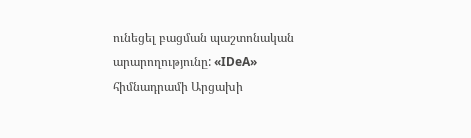ունեցել բացման պաշտոնական արարողությունը: «IDeA» հիմնադրամի Արցախի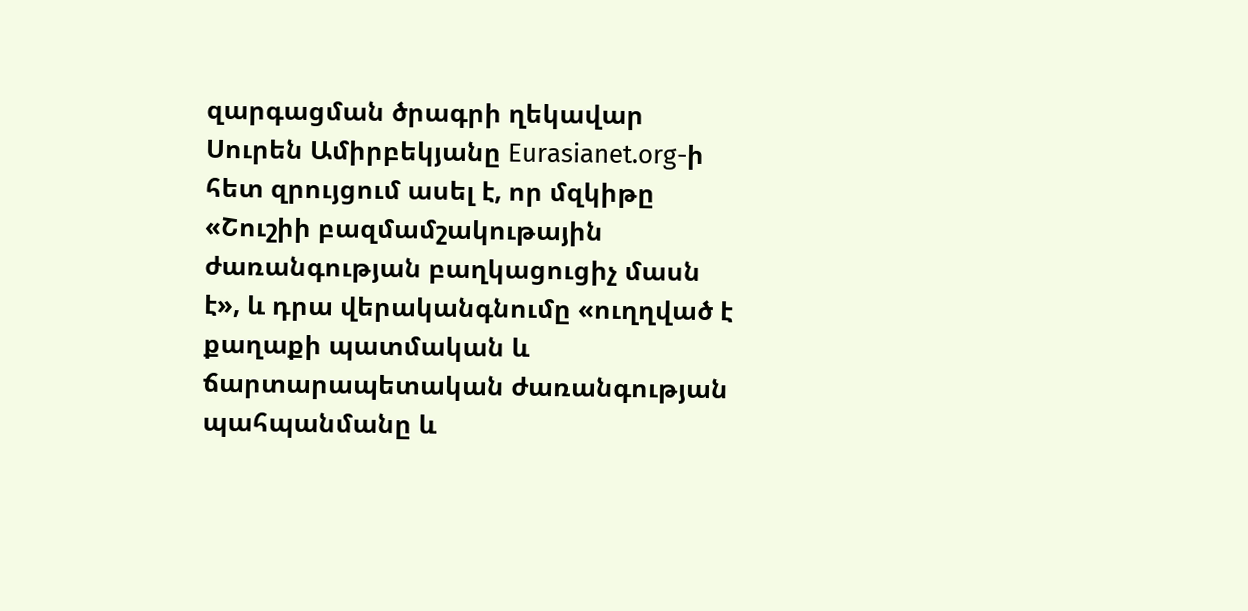զարգացման ծրագրի ղեկավար Սուրեն Ամիրբեկյանը Eurasianet.org-ի հետ զրույցում ասել է, որ մզկիթը «Շուշիի բազմամշակութային ժառանգության բաղկացուցիչ մասն է», և դրա վերականգնումը «ուղղված է քաղաքի պատմական և ճարտարապետական ժառանգության պահպանմանը և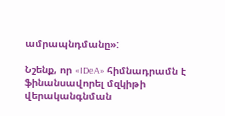ամրապնդմանը»:

Նշենք, որ «IDeA» հիմնադրամն է ֆինանսավորել մզկիթի վերականգնման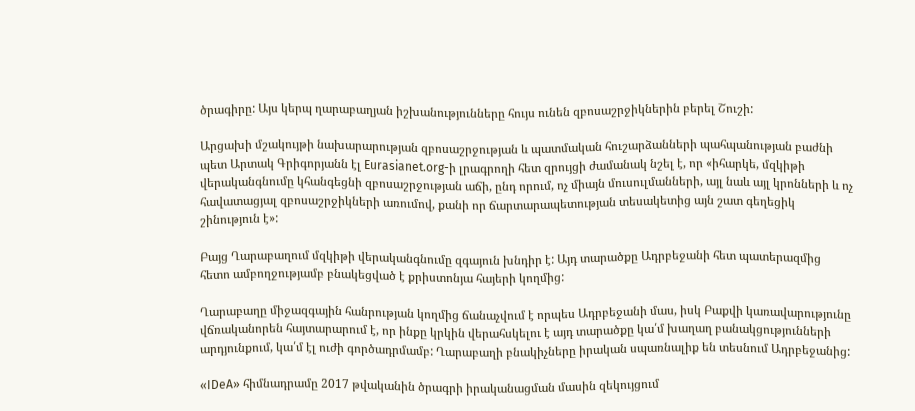ծրագիրը: Այս կերպ ղարաբաղյան իշխանությունները հույս ունեն զբոսաշրջիկներին բերել Շուշի:

Արցախի մշակույթի նախարարության զբոսաշրջության և պատմական հուշարձանների պահպանության բաժնի պետ Արտակ Գրիգորյանն էլ Eurasianet.org-ի լրագրողի հետ զրույցի ժամանակ նշել է, որ «իհարկե, մզկիթի վերականգնումը կհանգեցնի զբոսաշրջության աճի, ընդ որում, ոչ միայն մուսուլմանների, այլ նաև այլ կրոնների և ոչ հավատացյալ զբոսաշրջիկների առումով, քանի որ ճարտարապետության տեսակետից այն շատ գեղեցիկ շինություն է»:

Բայց Ղարաբաղում մզկիթի վերականգնումը զգայուն խնդիր է: Այդ տարածքը Ադրբեջանի հետ պատերազմից հետո ամբողջությամբ բնակեցված է քրիստոնյա հայերի կողմից:

Ղարաբաղը միջազգային հանրության կողմից ճանաչվում է որպես Ադրբեջանի մաս, իսկ Բաքվի կառավարությունը վճռականորեն հայտարարում է, որ ինքը կրկին վերահսկելու է այդ տարածքը կա՛մ խաղաղ բանակցությունների արդյունքում, կա՛մ էլ ուժի գործադրմամբ: Ղարաբաղի բնակիչները իրական սպառնալիք են տեսնում Ադրբեջանից:

«IDeA» հիմնադրամը 2017 թվականին ծրագրի իրականացման մասին զեկույցում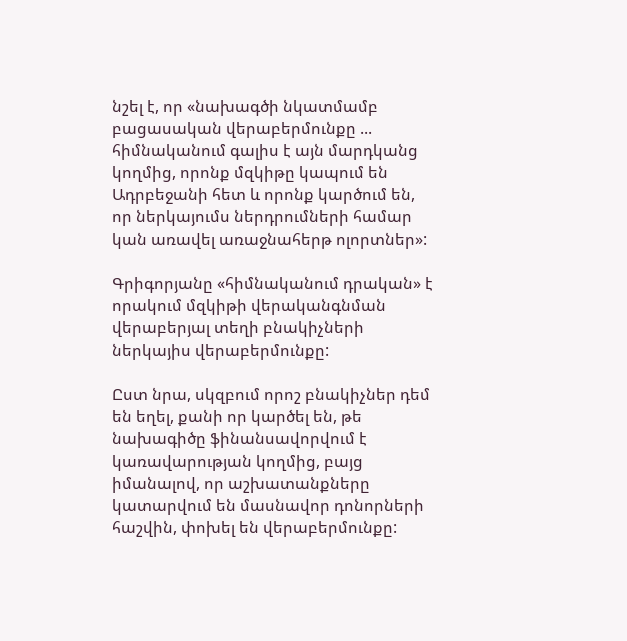նշել է, որ «նախագծի նկատմամբ բացասական վերաբերմունքը ... հիմնականում գալիս է այն մարդկանց կողմից, որոնք մզկիթը կապում են Ադրբեջանի հետ և որոնք կարծում են, որ ներկայումս ներդրումների համար կան առավել առաջնահերթ ոլորտներ»:

Գրիգորյանը «հիմնականում դրական» է որակում մզկիթի վերականգնման վերաբերյալ տեղի բնակիչների ներկայիս վերաբերմունքը:

Ըստ նրա, սկզբում որոշ բնակիչներ դեմ են եղել, քանի որ կարծել են, թե նախագիծը ֆինանսավորվում է կառավարության կողմից, բայց իմանալով, որ աշխատանքները կատարվում են մասնավոր դոնորների հաշվին, փոխել են վերաբերմունքը: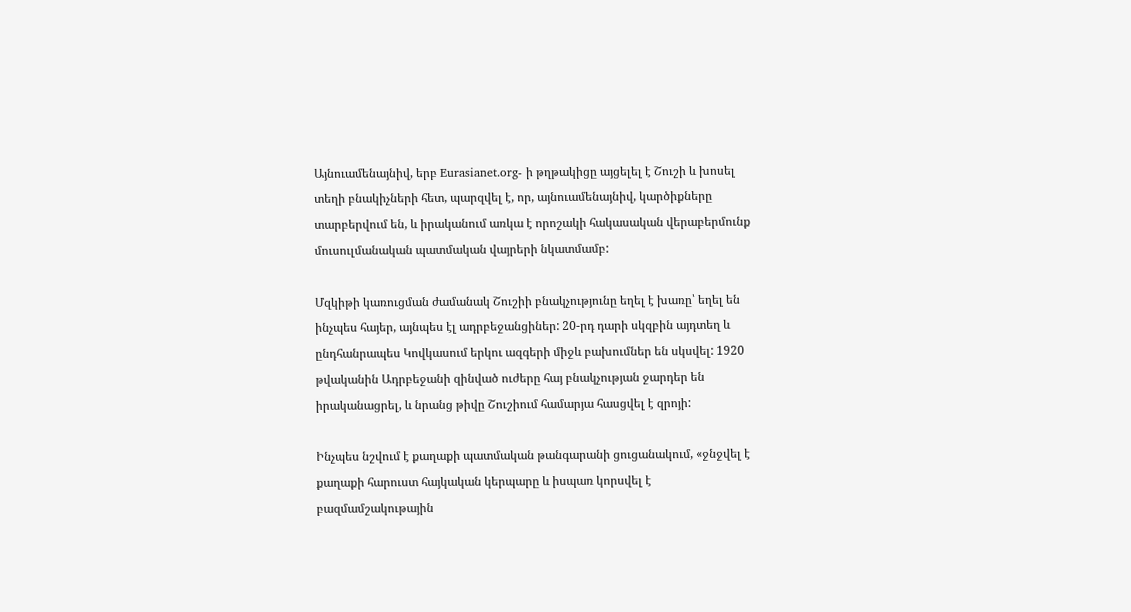Այնուամենայնիվ, երբ Eurasianet.org- ի թղթակիցը այցելել է Շուշի և խոսել տեղի բնակիչների հետ, պարզվել է, որ, այնուամենայնիվ, կարծիքները տարբերվում են, և իրականում առկա է որոշակի հակասական վերաբերմունք մուսուլմանական պատմական վայրերի նկատմամբ:

Մզկիթի կառուցման ժամանակ Շուշիի բնակչությունը եղել է խառը՝ եղել են ինչպես հայեր, այնպես էլ ադրբեջանցիներ: 20-րդ դարի սկզբին այդտեղ և ընդհանրապես Կովկասում երկու ազգերի միջև բախումներ են սկսվել: 1920 թվականին Ադրբեջանի զինված ուժերը հայ բնակչության ջարդեր են իրականացրել, և նրանց թիվը Շուշիում համարյա հասցվել է զրոյի:

Ինչպես նշվում է քաղաքի պատմական թանգարանի ցուցանակում, «ջնջվել է քաղաքի հարուստ հայկական կերպարը և իսպառ կորսվել է բազմամշակութային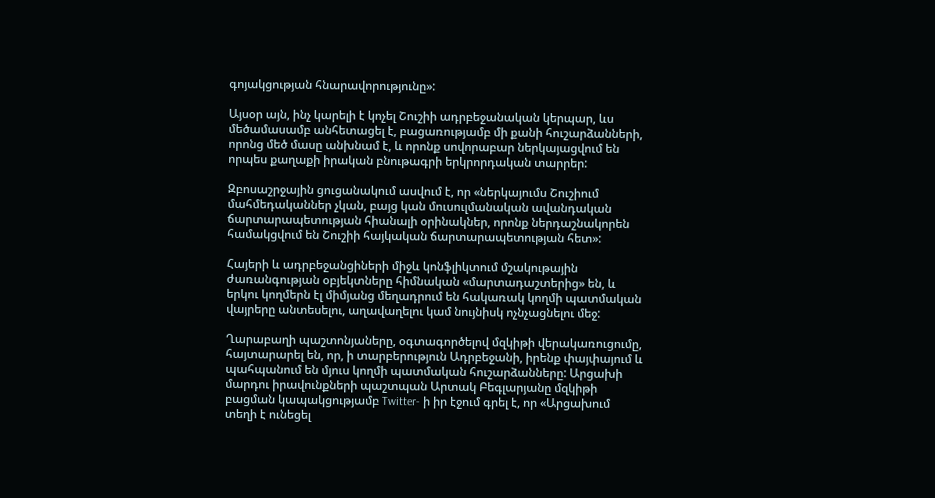գոյակցության հնարավորությունը»:

Այսօր այն, ինչ կարելի է կոչել Շուշիի ադրբեջանական կերպար, ևս մեծամասամբ անհետացել է, բացառությամբ մի քանի հուշարձանների, որոնց մեծ մասը անխնամ է, և որոնք սովորաբար ներկայացվում են որպես քաղաքի իրական բնութագրի երկրորդական տարրեր:

Զբոսաշրջային ցուցանակում ասվում է, որ «ներկայումս Շուշիում մահմեդականներ չկան, բայց կան մուսուլմանական ավանդական ճարտարապետության հիանալի օրինակներ, որոնք ներդաշնակորեն համակցվում են Շուշիի հայկական ճարտարապետության հետ»:

Հայերի և ադրբեջանցիների միջև կոնֆլիկտում մշակութային ժառանգության օբյեկտները հիմնական «մարտադաշտերից» են, և երկու կողմերն էլ միմյանց մեղադրում են հակառակ կողմի պատմական վայրերը անտեսելու, աղավաղելու կամ նույնիսկ ոչնչացնելու մեջ:

Ղարաբաղի պաշտոնյաները, օգտագործելով մզկիթի վերակառուցումը, հայտարարել են, որ, ի տարբերություն Ադրբեջանի, իրենք փայփայում և պահպանում են մյուս կողմի պատմական հուշարձանները: Արցախի մարդու իրավունքների պաշտպան Արտակ Բեգլարյանը մզկիթի բացման կապակցությամբ Twitter- ի իր էջում գրել է, որ «Արցախում տեղի է ունեցել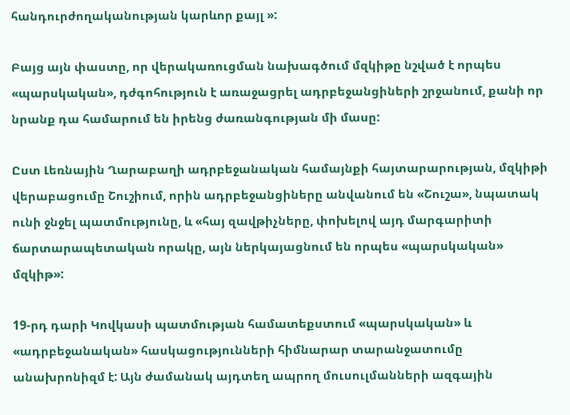հանդուրժողականության կարևոր քայլ »:

Բայց այն փաստը, որ վերակառուցման նախագծում մզկիթը նշված է որպես «պարսկական», դժգոհություն է առաջացրել ադրբեջանցիների շրջանում, քանի որ նրանք դա համարում են իրենց ժառանգության մի մասը:

Ըստ Լեռնային Ղարաբաղի ադրբեջանական համայնքի հայտարարության, մզկիթի վերաբացումը Շուշիում, որին ադրբեջանցիները անվանում են «Շուշա», նպատակ ունի ջնջել պատմությունը, և «հայ զավթիչները, փոխելով այդ մարգարիտի ճարտարապետական որակը, այն ներկայացնում են որպես «պարսկական» մզկիթ»:

19-րդ դարի Կովկասի պատմության համատեքստում «պարսկական» և «ադրբեջանական» հասկացությունների հիմնարար տարանջատումը անախրոնիզմ է: Այն ժամանակ այդտեղ ապրող մուսուլմանների ազգային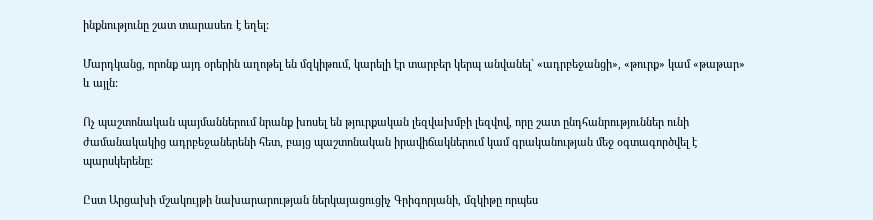ինքնությունը շատ տարասեռ է եղել:

Մարդկանց, որոնք այդ օրերին աղոթել են մզկիթում, կարելի էր տարբեր կերպ անվանել` «ադրբեջանցի», «թուրք» կամ «թաթար» և այլն:

Ոչ պաշտոնական պայմաններում նրանք խոսել են թյուրքական լեզվախմբի լեզվով, որը շատ ընդհանրություններ ունի ժամանակակից ադրբեջաներենի հետ, բայց պաշտոնական իրավիճակներում կամ գրականության մեջ օգտագործվել է պարսկերենը:

Ըստ Արցախի մշակույթի նախարարության ներկայացուցիչ Գրիգորյանի, մզկիթը որպես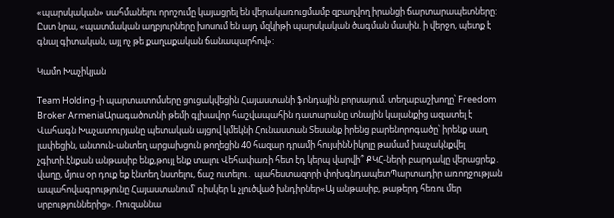«պարսկական» սահմանելու որոշումը կայացրել են վերակառուցմամբ զբաղվող իրանցի ճարտարապետները: Ըստ նրա, «պատմական աղբյուրները խոսում են այդ մզկիթի պարսկական ծագման մասին. ի վերջո, պետք է գնալ գիտական, այլ ոչ թե քաղաքական ճանապարհով»:

Կամո Խաչիկյան

Team Holding-ի պարտատոմսերը ցուցակվեցին Հայաստանի ֆոնդային բորսայում. տեղաբաշխողը՝ Freedom Broker ArmeniaԱրագածոտնի թեմի գլխավոր հաշվապահին դատարանը տնային կալանքից ազատել է Վահագն Խաչատուրյանը պետական այցով կմեկնի Հունաստան Տեսանք իրենց բարենորոգածը՝ իրենք սաղ լափեցին, անտուն-անտեղ արցախցուն թողեցին 40 հազար դրամի հույսինՆիկոլը թամամ խաչակնքվել չգիտի.էնքան անթասիբ ենք,թույլ ենք տալու Վեհափառի հետ էդ կերպ վարվի՞ ՔԿՀ-ների բարդակը վերացրեք․ վաղը, մյուս օր դուք եք էնտեղ նստելու, ճաշ ուտելու․ պահեստազորի փոխգնդապետՊարտադիր առողջության ապահովագրությունը Հայաստանում՝ ռիսկեր և չլուծված խնդիրներ«Այ անթասիբ, թաթերդ հեռու մեր սրբություններից». Ռուզաննա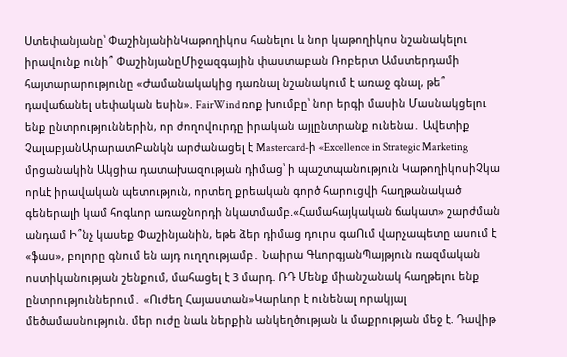Ստեփանյանը՝ ՓաշինյանինԿաթողիկոս հանելու և նոր կաթողիկոս նշանակելու իրավունք ունի՞ ՓաշինյանըՄիջազգային փաստաբան Ռոբերտ Ամստերդամի հայտարարությունը «Ժամանակակից դառնալ նշանակում է առաջ գնալ, թե՞ դավաճանել սեփական եսին». FairWind ռոք խումբը՝ նոր երգի մասին Մասնակցելու ենք ընտրություններին, որ ժողովուրդը իրական այլընտրանք ունենա․ Ավետիք ՉալաբյանԱրարատԲանկն արժանացել է Mastercard-ի «Excellence in Strategic Marketing մրցանակին Ակցիա դատախազության դիմաց՝ ի պաշտպանություն ԿաթողիկոսիՉկա որևէ իրավական պետություն, որտեղ քրեական գործ հարուցվի հաղթանակած գեներալի կամ հոգևոր առաջնորդի նկատմամբ.«Համահայկական ճակատ» շարժման անդամ Ի՞նչ կասեք Փաշինյանին, եթե ձեր դիմաց դուրս գաՈւմ վարչապետը ասում է «ֆաս», բոլորը գնում են այդ ուղղությամբ․ Նաիրա ԳևորգյանՊայթյուն ռազմական ոստիկանության շենքում, մահացել է 3 մարդ. ՌԴ Մենք միանշանակ հաղթելու ենք ընտրություններում․ «Ուժեղ Հայաստան»Կարևոր է ունենալ որակյալ մեծամասնություն. մեր ուժը նաև ներքին անկեղծության և մաքրության մեջ է. Դավիթ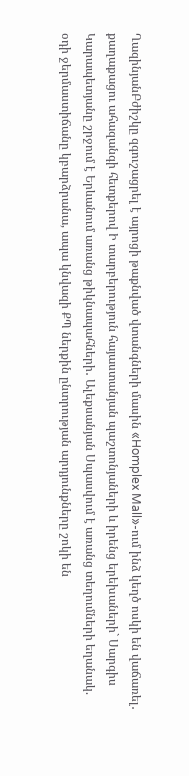ՂազինյանԲժիշկը զգուշացրել է այրոցի թաքնված վտանգների մասին «Homplex Mall»-ում ինձ կեղծ ոսկի են վաճառել․ քաղաքացու ահազանգի հետքերով Ի տարբերություն հայաստանյան պաշտոնյաների և իրենց երեխաների` Սարգիս Կարապետյանը շրջում է Երևանում առանց թիկնապահների․ Ալեքսանյան Սպասվում է առանց տեղումների եղանակ. օդի ջերմաստիճանը կբարձրանա, ապա կնվազի ՔՊ ներքին ընտրության արդյունքները շոկի են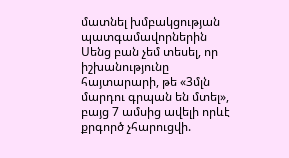մատնել խմբակցության պատգամավորներին Սենց բան չեմ տեսել, որ իշխանությունը հայտարարի, թե «3մլն մարդու գրպան են մտել», բայց 7 ամսից ավելի որևէ քրգործ չհարուցվի.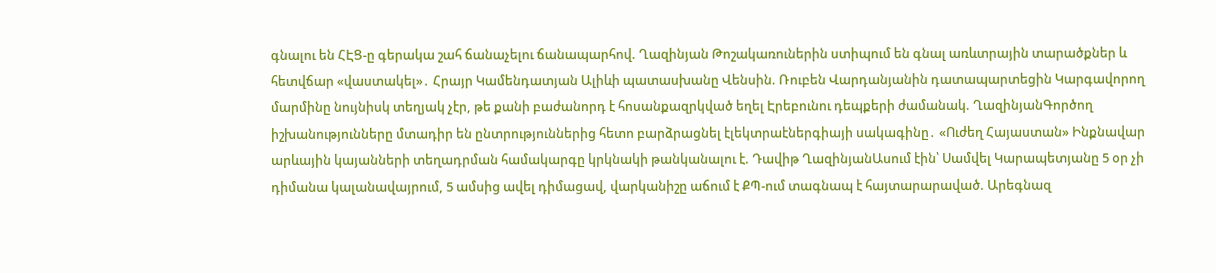գնալու են ՀԷՑ-ը գերակա շահ ճանաչելու ճանապարհով. Ղազինյան Թոշակառուներին ստիպում են գնալ առևտրային տարածքներ և հետվճար «վաստակել»․ Հրայր Կամենդատյան Ալիևի պատասխանը Վենսին. Ռուբեն Վարդանյանին դատապարտեցին Կարգավորող մարմինը նույնիսկ տեղյակ չէր, թե քանի բաժանորդ է հոսանքազրկված եղել Էրեբունու դեպքերի ժամանակ. ՂազինյանԳործող իշխանությունները մտադիր են ընտրություններից հետո բարձրացնել էլեկտրաէներգիայի սակագինը․ «Ուժեղ Հայաստան» Ինքնավար արևային կայանների տեղադրման համակարգը կրկնակի թանկանալու է. Դավիթ ՂազինյանԱսում էին՝ Սամվել Կարապետյանը 5 օր չի դիմանա կալանավայրում, 5 ամսից ավել դիմացավ, վարկանիշը աճում է ՔՊ-ում տագնապ է հայտարարաված. Արեգնազ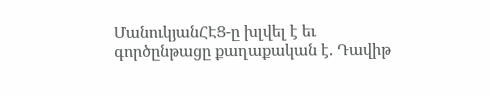ՄանուկյանՀԷՑ-ը խլվել է եւ գործընթացը քաղաքական է. Դավիթ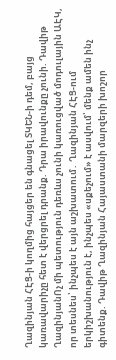Ղազինյան ՀԷՑ-ի կողմից հայցեր են գնացել ՏԿԵՆ-ի դեմ, բայց կառավարիչը հետ է վերցրել դրանք. Դրա իրավունքը չունի. Դավիթ ՂազինյանՈչ մի պետություն դեռևս չունի կառուցված մոդուլային ԱԷԿ, որ տեսնես՝ ինչպես է այն աշխատում․ Ղազինյան ՀԷՑ-ում երկիշխանություն է, ինչպես «սքեչում» է ասվում՝ մենք ամեն ինչ գիտենք. Դավիթ Ղազինյան Հայաստանի մարզերի խոշոր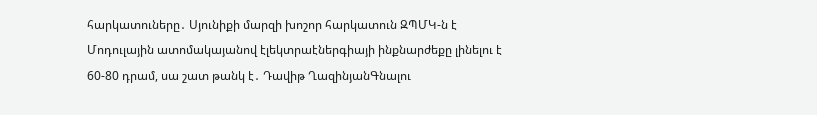հարկատուները․ Սյունիքի մարզի խոշոր հարկատուն ԶՊՄԿ-ն է Մոդուլային ատոմակայանով էլեկտրաէներգիայի ինքնարժեքը լինելու է 60-80 դրամ, սա շատ թանկ է․ Դավիթ ՂազինյանԳնալու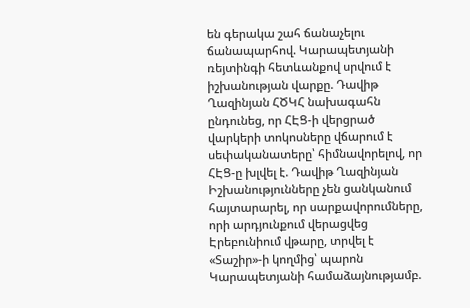են գերակա շահ ճանաչելու ճանապարհով. Կարապետյանի ռեյտինգի հետևանքով սրվում է իշխանության վարքը. Դավիթ Ղազինյան ՀԾԿՀ նախագահն ընդունեց, որ ՀԷՑ-ի վերցրած վարկերի տոկոսները վճարում է սեփականատերը՝ հիմնավորելով, որ ՀԷՑ-ը խլվել է. Դավիթ Ղազինյան Իշխանությունները չեն ցանկանում հայտարարել, որ սարքավորումները, որի արդյունքում վերացվեց Էրեբունիում վթարը, տրվել է «Տաշիր»-ի կողմից՝ պարոն Կարապետյանի համաձայնությամբ.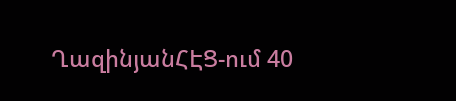ՂազինյանՀԷՑ-ում 40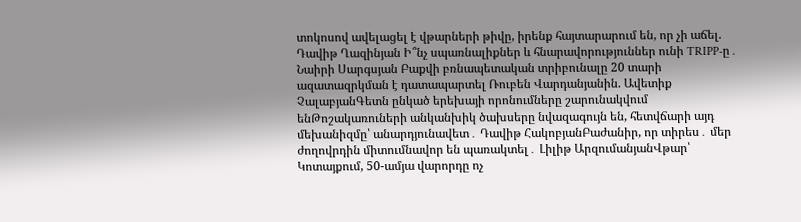տոկոսով ավելացել է վթարների թիվը, իրենք հայտարարում են, որ չի աճել. Դավիթ Ղազինյան Ի՞նչ սպառնալիքներ և հնարավորություններ ունի TRIPP-ը․ Նաիրի Սարգսյան Բաքվի բռնապետական տրիբունալը 20 տարի ազատազրկման է դատապարտել Ռուբեն Վարդանյանին. Ավետիք ՉալաբյանԳետն ընկած երեխայի որոնումները շարունակվում ենԹոշակառուների անկանխիկ ծախսերը նվազագույն են, հետվճարի այդ մեխանիզմը՝ անարդյունավետ․ Դավիթ ՀակոբյանԲաժանիր, որ տիրես․ մեր ժողովրդին միտումնավոր են պառակտել․ Լիլիթ ԱրզումանյանՎթար՝ Կոտայքում, 50-ամյա վարորդը ոչ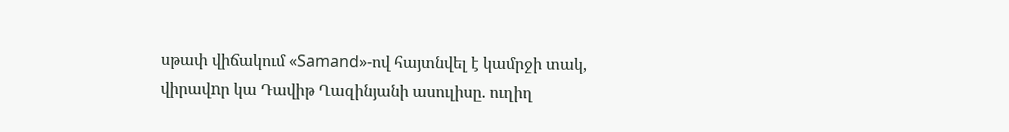սթափ վիճակում «Samand»-ով հայտնվել է կամրջի տակ, վիրավnր կա Դավիթ Ղազինյանի ասուլիսը. ուղիղ